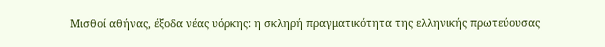Μισθοί αθήνας, έξοδα νέας υόρκης: η σκληρή πραγματικότητα της ελληνικής πρωτεύουσας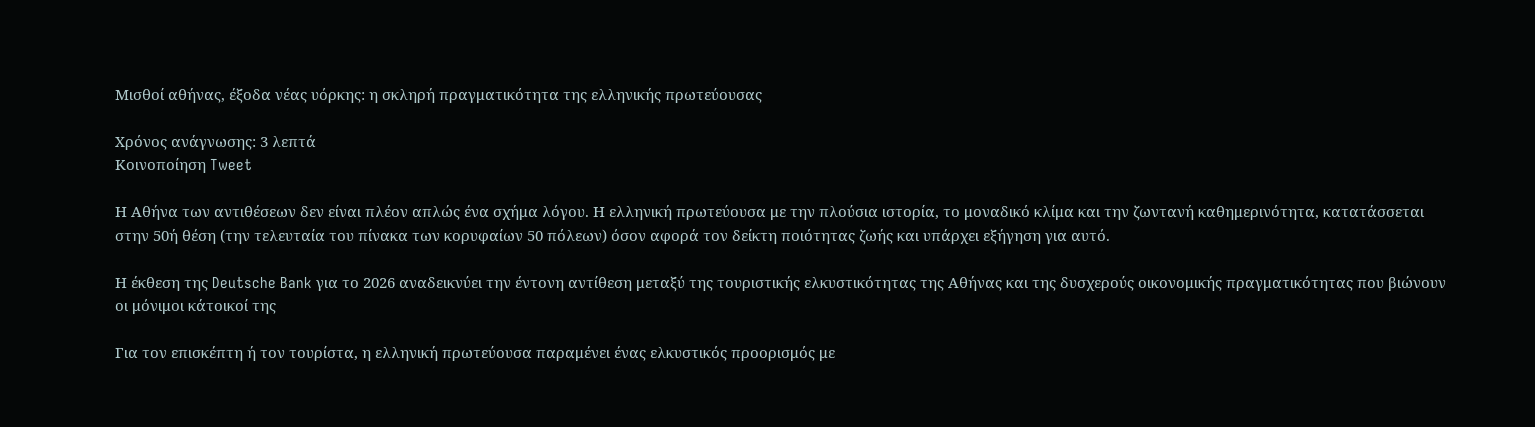Μισθοί αθήνας, έξοδα νέας υόρκης: η σκληρή πραγματικότητα της ελληνικής πρωτεύουσας

Χρόνος ανάγνωσης: 3 λεπτά
Κοινοποίηση Tweet

Η Αθήνα των αντιθέσεων δεν είναι πλέον απλώς ένα σχήμα λόγου. Η ελληνική πρωτεύουσα με την πλούσια ιστορία, το μοναδικό κλίμα και την ζωντανή καθημερινότητα, κατατάσσεται στην 50ή θέση (την τελευταία του πίνακα των κορυφαίων 50 πόλεων) όσον αφορά τον δείκτη ποιότητας ζωής και υπάρχει εξήγηση για αυτό.

Η έκθεση της Deutsche Bank για το 2026 αναδεικνύει την έντονη αντίθεση μεταξύ της τουριστικής ελκυστικότητας της Αθήνας και της δυσχερούς οικονομικής πραγματικότητας που βιώνουν οι μόνιμοι κάτοικοί της

Για τον επισκέπτη ή τον τουρίστα, η ελληνική πρωτεύουσα παραμένει ένας ελκυστικός προορισμός με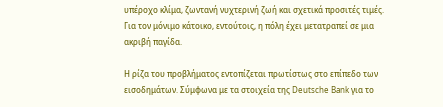υπέροχο κλίμα, ζωντανή νυχτερινή ζωή και σχετικά προσιτές τιμές. Για τον μόνιμο κάτοικο, εντούτοις, η πόλη έχει μετατραπεί σε μια ακριβή παγίδα.

Η ρίζα του προβλήματος εντοπίζεται πρωτίστως στο επίπεδο των εισοδημάτων. Σύμφωνα με τα στοιχεία της Deutsche Bank για το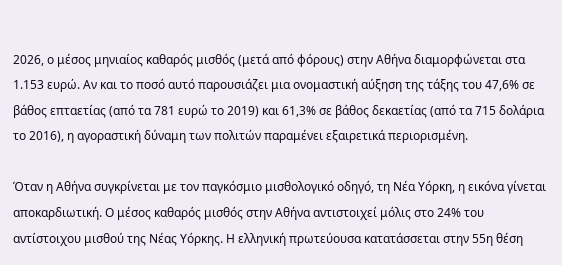2026, ο μέσος μηνιαίος καθαρός μισθός (μετά από φόρους) στην Αθήνα διαμορφώνεται στα 1.153 ευρώ. Αν και το ποσό αυτό παρουσιάζει μια ονομαστική αύξηση της τάξης του 47,6% σε βάθος επταετίας (από τα 781 ευρώ το 2019) και 61,3% σε βάθος δεκαετίας (από τα 715 δολάρια το 2016), η αγοραστική δύναμη των πολιτών παραμένει εξαιρετικά περιορισμένη.

Όταν η Αθήνα συγκρίνεται με τον παγκόσμιο μισθολογικό οδηγό, τη Νέα Υόρκη, η εικόνα γίνεται αποκαρδιωτική. Ο μέσος καθαρός μισθός στην Αθήνα αντιστοιχεί μόλις στο 24% του αντίστοιχου μισθού της Νέας Υόρκης. Η ελληνική πρωτεύουσα κατατάσσεται στην 55η θέση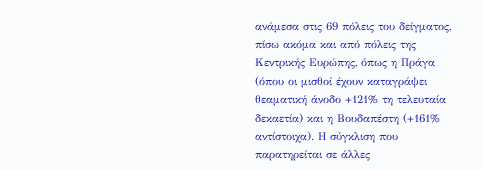ανάμεσα στις 69 πόλεις του δείγματος, πίσω ακόμα και από πόλεις της Κεντρικής Ευρώπης, όπως η Πράγα (όπου οι μισθοί έχουν καταγράψει θεαματική άνοδο +121% τη τελευταία δεκαετία) και η Βουδαπέστη (+161% αντίστοιχα). Η σύγκλιση που παρατηρείται σε άλλες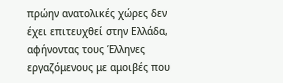πρώην ανατολικές χώρες δεν έχει επιτευχθεί στην Ελλάδα, αφήνοντας τους Έλληνες εργαζόμενους με αμοιβές που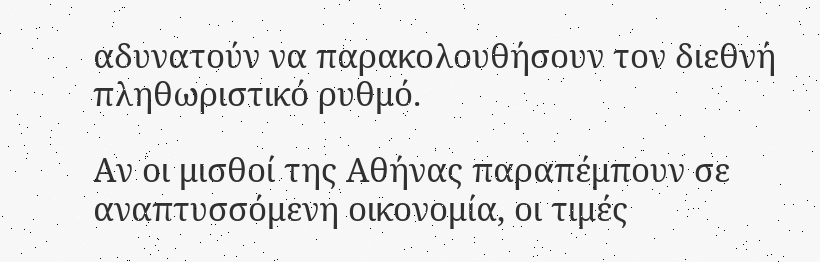αδυνατούν να παρακολουθήσουν τον διεθνή πληθωριστικό ρυθμό.

Αν οι μισθοί της Αθήνας παραπέμπουν σε αναπτυσσόμενη οικονομία, οι τιμές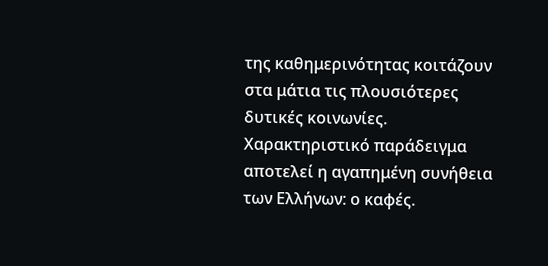της καθημερινότητας κοιτάζουν στα μάτια τις πλουσιότερες δυτικές κοινωνίες. Χαρακτηριστικό παράδειγμα αποτελεί η αγαπημένη συνήθεια των Ελλήνων: ο καφές.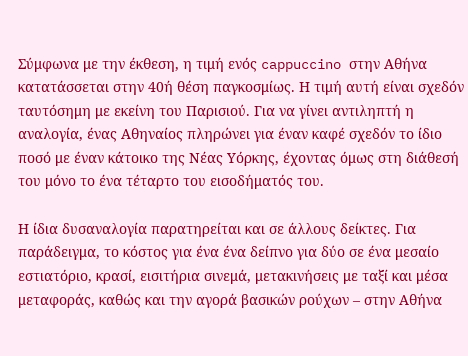Σύμφωνα με την έκθεση, η τιμή ενός cappuccino στην Αθήνα κατατάσσεται στην 40ή θέση παγκοσμίως. Η τιμή αυτή είναι σχεδόν ταυτόσημη με εκείνη του Παρισιού. Για να γίνει αντιληπτή η αναλογία, ένας Αθηναίος πληρώνει για έναν καφέ σχεδόν το ίδιο ποσό με έναν κάτοικο της Νέας Υόρκης, έχοντας όμως στη διάθεσή του μόνο το ένα τέταρτο του εισοδήματός του.

Η ίδια δυσαναλογία παρατηρείται και σε άλλους δείκτες. Για παράδειγμα, το κόστος για ένα ένα δείπνο για δύο σε ένα μεσαίο εστιατόριο, κρασί, εισιτήρια σινεμά, μετακινήσεις με ταξί και μέσα μεταφοράς, καθώς και την αγορά βασικών ρούχων – στην Αθήνα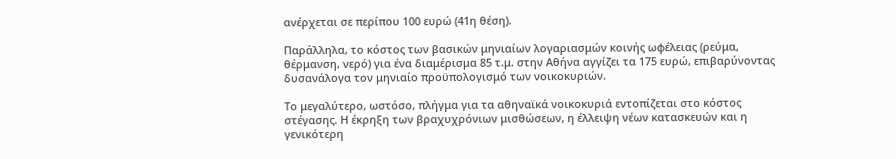ανέρχεται σε περίπου 100 ευρώ (41η θέση).

Παράλληλα, το κόστος των βασικών μηνιαίων λογαριασμών κοινής ωφέλειας (ρεύμα, θέρμανση, νερό) για ένα διαμέρισμα 85 τ.μ. στην Αθήνα αγγίζει τα 175 ευρώ, επιβαρύνοντας δυσανάλογα τον μηνιαίο προϋπολογισμό των νοικοκυριών.

Το μεγαλύτερο, ωστόσο, πλήγμα για τα αθηναϊκά νοικοκυριά εντοπίζεται στο κόστος στέγασης. Η έκρηξη των βραχυχρόνιων μισθώσεων, η έλλειψη νέων κατασκευών και η γενικότερη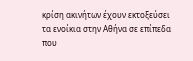κρίση ακινήτων έχουν εκτοξεύσει τα ενοίκια στην Αθήνα σε επίπεδα που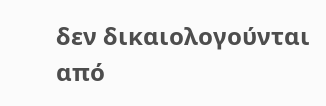δεν δικαιολογούνται από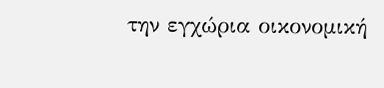την εγχώρια οικονομική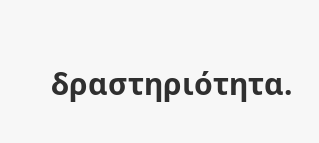δραστηριότητα.